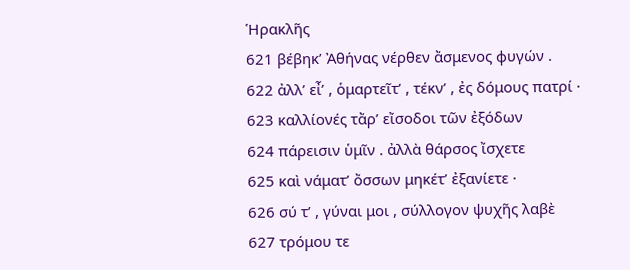Ἡρακλῆς
621 βέβηκ’ Ἀθήνας νέρθεν ἄσμενος φυγών .
622 ἀλλ’ εἶ’ , ὁμαρτεῖτ’ , τέκν’ , ἐς δόμους πατρί ·
623 καλλίονές τἄρ’ εἴσοδοι τῶν ἐξόδων
624 πάρεισιν ὑμῖν . ἀλλὰ θάρσος ἴσχετε
625 καὶ νάματ’ ὄσσων μηκέτ’ ἐξανίετε ·
626 σύ τ’ , γύναι μοι , σύλλογον ψυχῆς λαβὲ
627 τρόμου τε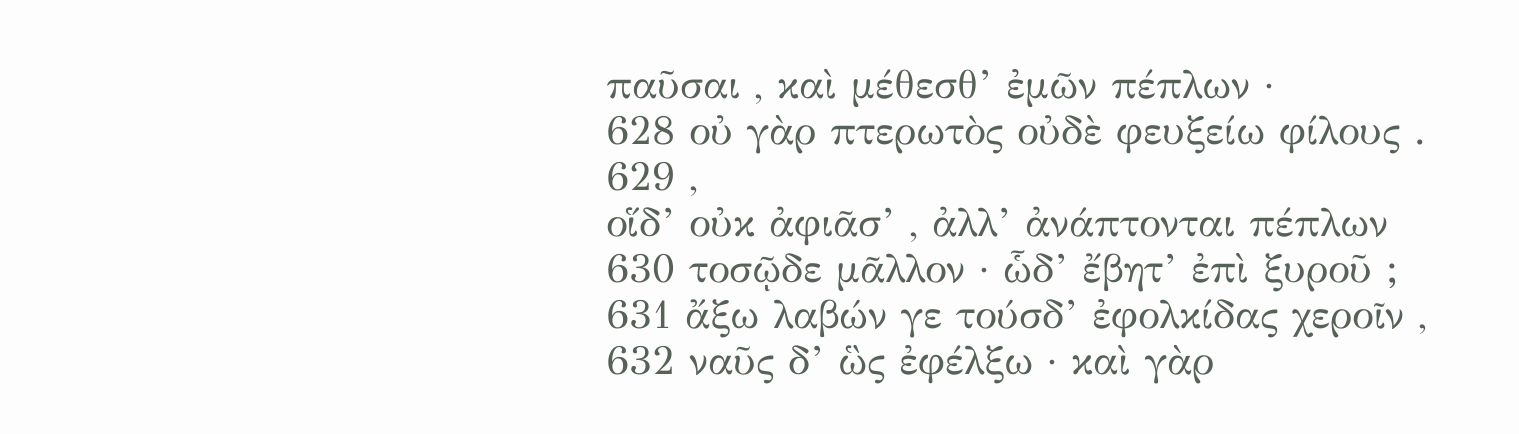παῦσαι , καὶ μέθεσθ’ ἐμῶν πέπλων ·
628 οὐ γὰρ πτερωτὸς οὐδὲ φευξείω φίλους .
629 ,
οἵδ’ οὐκ ἀφιᾶσ’ , ἀλλ’ ἀνάπτονται πέπλων
630 τοσῷδε μᾶλλον · ὧδ’ ἔβητ’ ἐπὶ ξυροῦ ;
631 ἄξω λαβών γε τούσδ’ ἐφολκίδας χεροῖν ,
632 ναῦς δ’ ὣς ἐφέλξω · καὶ γὰρ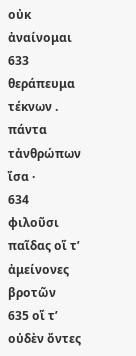οὐκ ἀναίνομαι
633 θεράπευμα τέκνων . πάντα τἀνθρώπων ἴσα ·
634 φιλοῦσι παῖδας οἵ τ’ ἀμείνονες βροτῶν
635 οἵ τ’ οὐδὲν ὄντες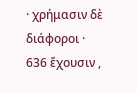· χρήμασιν δὲ διάφοροι ·
636 ἔχουσιν ,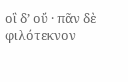οἳ δ’ οὔ · πᾶν δὲ φιλότεκνον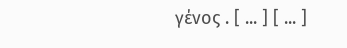γένος . [ ... ] [ ... ]